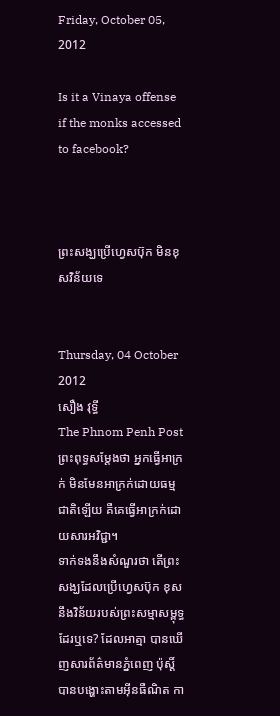Friday, October 05, 2012

Is it a Vinaya offense if the monks accessed to facebook?



ព្រះសង្ឃប្រើហ្វេសប៊ុក មិនខុសវិន័យទេ


Thursday, 04 October 2012
សឿង វុទ្ធី
The Phnom Penh Post
ព្រះពុទ្ធសម្ដែងថា អ្នកធ្វើអាក្រក់ មិនមែនអាក្រក់ដោយធម្មជាតិឡើយ គឺគេធ្វើអាក្រក់ដោយសារអវិជ្ជា។
ទាក់ទងនឹងសំណួរថា តើព្រះសង្ឃដែលប្រើហ្វេសប៊ុក ខុសនឹងវិន័យរបស់ព្រះសម្មាសម្ពុទ្ធដែរឬទេ? ដែលអាត្មា បានឃើញសារព័ត៌មានភ្នំពេញ ប៉ុស្តិ៍ បានបង្ហោះតាមអ៊ីនធឺណិត កា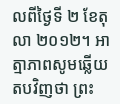លពីថ្ងៃទី ២ ខែតុលា ២០១២។ អាត្មាភាពសូមឆ្លើយតបវិញថា ព្រះ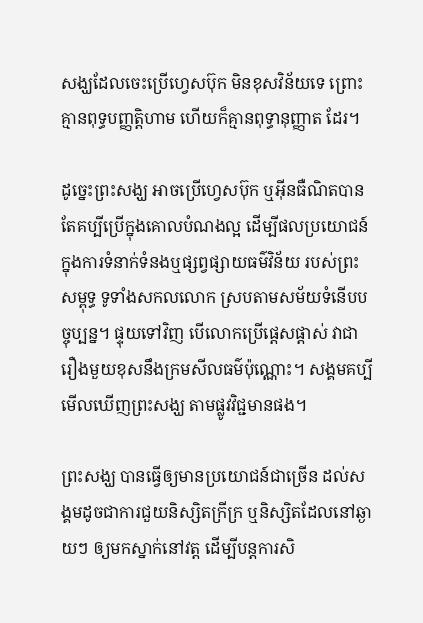សង្ឃដែលចេះប្រើហ្វេសប៊ុក មិនខុសវិន័យទេ ព្រោះគ្មានពុទ្ធបញ្ញត្តិហាម ហើយក៏គ្មានពុទ្ធានុញ្ញាត ដែរ។

ដូច្នេះព្រះសង្ឃ អាចប្រើហ្វេសប៊ុក ឬអ៊ីនធឺណិតបាន តែគប្បីប្រើក្នុងគោលបំណងល្អ ដើម្បីផលប្រយោជន៍ ក្នុងការទំនាក់ទំនងឬផ្សព្វផ្សាយធម៌វិន័យ របស់ព្រះសម្ពុទ្ធ ទូទាំងសកលលោក ស្របតាមសម័យទំនើបបច្ចុប្បន្ន។ ផ្ទុយទៅវិញ បើលោកប្រើផ្តេសផ្តាស់ វាជារឿងមួយខុសនឹងក្រមសីលធម៌ប៉ុណ្ណោះ។ សង្គមគប្បីមើលឃើញព្រះសង្ឃ តាមផ្លូវវិជ្ជមានផង។

ព្រះសង្ឃ បានធ្វើឲ្យមានប្រយោជន៍ជាច្រើន ដល់សង្គមដូចជាការជួយនិស្សិតក្រីក្រ ឬនិស្សិតដែលនៅឆ្ងាយៗ ឲ្យមកស្នាក់នៅវត្ត ដើម្បីបន្តការសិ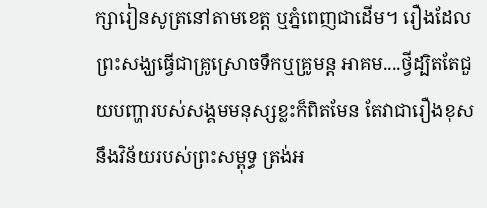ក្សារៀនសូត្រនៅតាមខេត្ត ឬភ្នំពេញជាដើម។ រឿងដែលព្រះសង្ឃធ្វើជាគ្រូស្រោចទឹកឬគ្រូមន្ត អាគម....ថ្វីដ្បិតតែជួយបញ្ហារបស់សង្គមមនុស្សខ្លះក៏ពិតមែន តែវាជារឿងខុសនឹងវិន័យរបស់ព្រះសម្ពុទ្ធ ត្រង់អ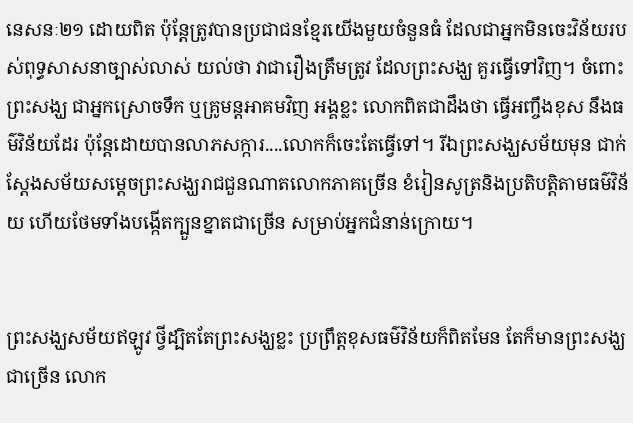នេសនៈ២១ ដោយពិត ប៉ុន្តែត្រូវបានប្រជាជនខ្មែរយើងមួយចំនួនធំ ដែលជាអ្នកមិនចេះវិន័យរបស់ពុទ្ធសាសនាច្បាស់លាស់ យល់ថា វាជារឿងត្រឹមត្រូវ ដែលព្រះសង្ឃ គួរធ្វើទៅវិញ។ ចំពោះព្រះសង្ឃ ជាអ្នកស្រោចទឹក ឬគ្រូមន្តអាគមវិញ អង្គខ្លះ លោកពិតជាដឹងថា ធ្វើអញ្ចឹងខុស នឹងធម៌វិន័យដែរ ប៉ុន្តែដោយបានលាភសក្ការ....លោកក៏ចេះតែធ្វើទៅ។ រីឯព្រះសង្ឃសម័យមុន ជាក់ស្តែងសម័យសម្តេចព្រះសង្ឃរាជជួនណាតលោកភាគច្រើន ខំរៀនសូត្រនិងប្រតិបត្តិតាមធម៌វិន័យ ហើយថែមទាំងបង្កើតក្បួនខ្នាតជាច្រើន សម្រាប់អ្នកជំនាន់ក្រោយ។


ព្រះសង្ឃសម័យឥឡូវ ថ្វីដ្បិតតែព្រះសង្ឃខ្លះ ប្រព្រឹត្តខុសធម៌វិន័យក៏ពិតមែន តែក៏មានព្រះសង្ឃជាច្រើន លោក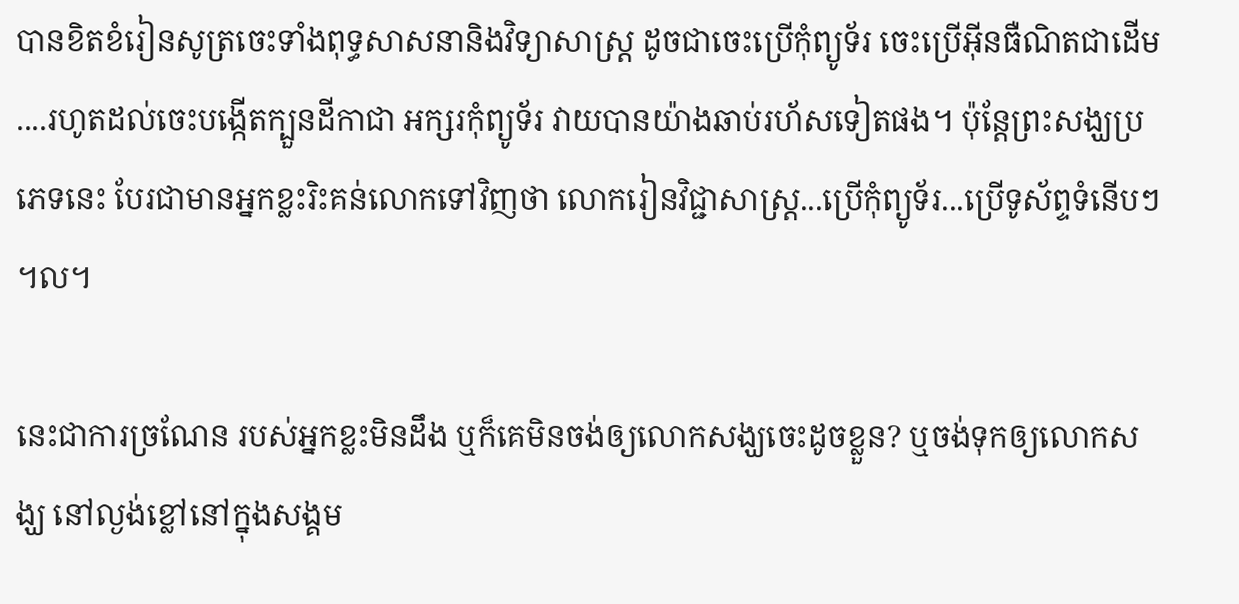បានខិតខំរៀនសូត្រចេះទាំងពុទ្ធសាសនានិងវិទ្យាសាស្រ្ត ដូចជាចេះប្រើកុំព្យូទ័រ ចេះប្រើអ៊ីនធឺណិតជាដើម....រហូតដល់ចេះបង្កើតក្បួនដីកាជា អក្សរកុំព្យូទ័រ វាយបានយ៉ាងឆាប់រហ័សទៀតផង។ ប៉ុន្តែព្រះសង្ឃប្រភេទនេះ បែរជាមានអ្នកខ្លះរិះគន់លោកទៅវិញថា លោករៀនវិជ្ជាសាស្រ្ត...ប្រើកុំព្យូទ័រ...ប្រើទូស័ព្ទទំនើបៗ។ល។

នេះជាការច្រណែន របស់អ្នកខ្លះមិនដឹង ឬក៏គេមិនចង់ឲ្យលោកសង្ឃចេះដូចខ្លួន? ឬចង់ទុកឲ្យលោកសង្ឃ នៅល្ងង់ខ្លៅនៅក្នុងសង្គម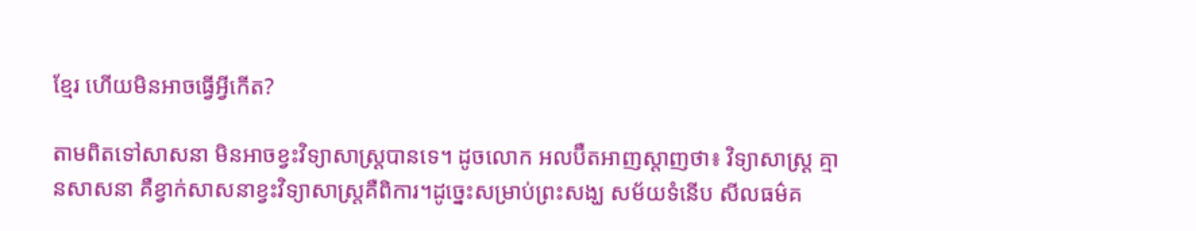ខ្មែរ ហើយមិនអាចធ្វើអ្វីកើត?

តាមពិតទៅសាសនា មិនអាចខ្វះវិទ្យាសាស្រ្តបានទេ។ ដូចលោក អលប៊ឺតអាញស្តាញថា៖ វិទ្យាសាស្រ្ត គ្មានសាសនា គឺខ្វាក់សាសនាខ្វះវិទ្យាសាស្រ្តគឺពិការ។ដូច្នេះសម្រាប់ព្រះសង្ឃ សម័យទំនើប សីលធម៌គ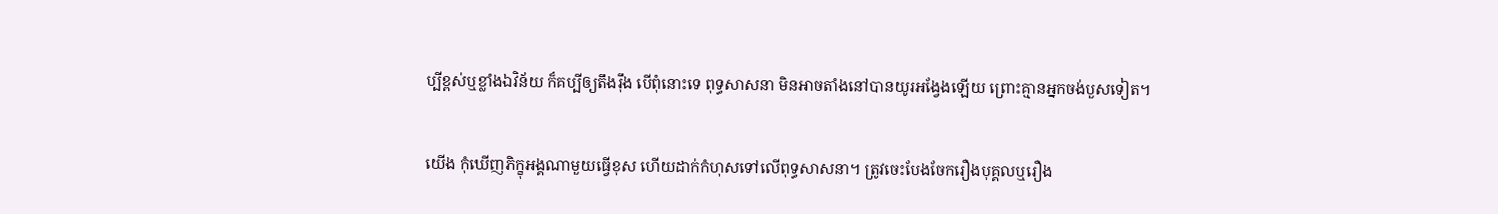ប្បីខ្ពស់ឬខ្លាំងឯវិន័យ ក៏គប្បីឲ្យតឹងរ៉ឹង បើពុំនោះទេ ពុទ្ធសាសនា មិនអាចតាំងនៅបានយូរអង្វែងឡើយ ព្រោះគ្មានអ្នកចង់បួសទៀត។

យើង កុំឃើញភិក្ខុអង្គណាមួយធ្វើខុស ហើយដាក់កំហុសទៅលើពុទ្ធសាសនា។ ត្រូវចេះបែងចែករឿងបុគ្គលឬរឿង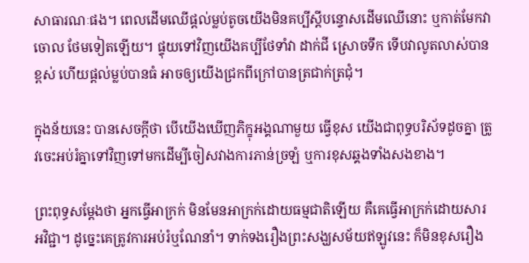សាធារណៈផង។ ពេលដើមឈើផ្ដល់ម្លប់តូចយើងមិនគប្បីស្តីបន្ទោសដើមឈើនោះ ឬកាត់មែកវាចោល ថែមទៀតឡើយ។ ផ្ទុយទៅវិញយើងគប្បីថែទាំវា ដាក់ជី ស្រោចទឹក ទើបវាលូតលាស់បានខ្ពស់ ហើយផ្តល់ម្លប់បានធំ អាចឲ្យយើងជ្រកពីក្រៅបានត្រជាក់ត្រជុំ។

ក្នុងន័យនេះ បានសេចក្តីថា បើយើងឃើញភិក្ខុអង្គណាមួយ ធ្វើខុស យើងជាពុទ្ធបរិស័ទដូចគ្នា ត្រូវចេះអប់រំគ្នាទៅវិញទៅមកដើម្បីចៀសវាងការភាន់ច្រឡំ ឬការខុសឆ្គងទាំងសងខាង។

ព្រះពុទ្ធសម្ដែងថា អ្នកធ្វើអាក្រក់ មិនមែនអាក្រក់ដោយធម្មជាតិឡើយ គឺគេធ្វើអាក្រក់ដោយសារអវិជ្ជា។ ដូច្នេះគេត្រូវការអប់រំឬណែនាំ។ ទាក់ទងរឿងព្រះសង្ឃសម័យឥឡូវនេះ ក៏មិនខុសរឿង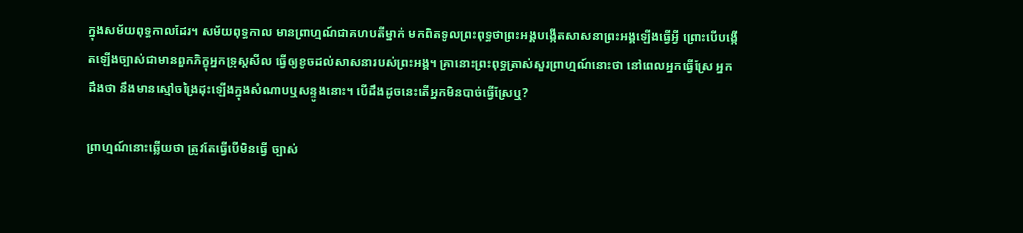ក្នុងសម័យពុទ្ធកាលដែរ។ សម័យពុទ្ធកាល មានព្រាហ្មណ៍ជាគហបតីម្នាក់ មកពិតទូលព្រះពុទ្ធថាព្រះអង្គបង្កើតសាសនាព្រះអង្គឡើងធ្វើអ្វី ព្រោះបើបង្កើតឡើងច្បាស់ជាមានពួកភិក្ខុអ្នកទ្រុស្តសីល ធ្វើឲ្យខូចដល់សាសនារបស់ព្រះអង្គ។ គ្រានោះព្រះពុទ្ធត្រាស់សួរព្រាហ្មណ៍នោះថា នៅពេលអ្នកធ្វើស្រែ អ្នកដឹងថា នឹងមានស្មៅចង្រៃដុះឡើងក្នុងសំណាបឬសន្ទូងនោះ។ បើដឹងដូចនេះតើអ្នកមិនបាច់ធ្វើស្រែឬ?

ព្រាហ្មណ៍នោះឆ្លើយថា ត្រូវតែធ្វើបើមិនធ្វើ ច្បាស់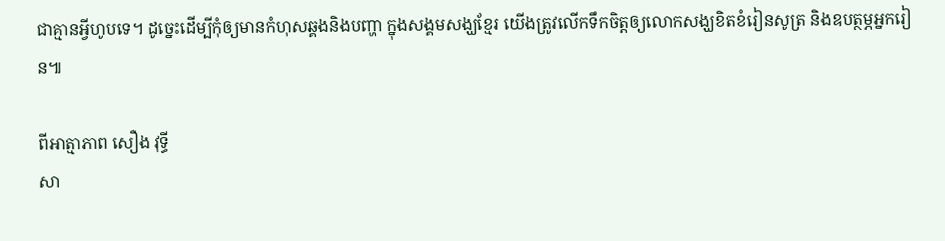ជាគ្មានអ្វីហូបទេ។ ដូច្នេះដើម្បីកុំឲ្យមានកំហុសឆ្គងនិងបញ្ហា ក្នុងសង្គមសង្ឃខ្មែរ យើងត្រូវលើកទឹកចិត្តឲ្យលោកសង្ឃខិតខំរៀនសូត្រ និងឧបត្ថម្ភអ្នករៀន៕

ពីអាត្មាភាព សឿង វុទ្ធី
សា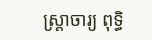ស្រ្តាចារ្យ ពុទ្ធិ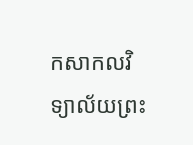កសាកលវិទ្យាល័យព្រះ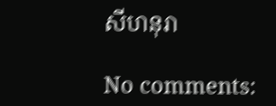សីហនុរា

No comments: